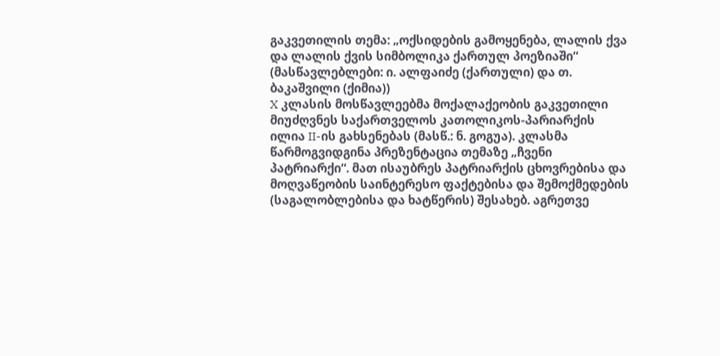გაკვეთილის თემა: „ოქსიდების გამოყენება, ლალის ქვა და ლალის ქვის სიმბოლიკა ქართულ პოეზიაში“ (მასწავლებლები: ი. ალფაიძე (ქართული) და თ. ბაკაშვილი (ქიმია))
X კლასის მოსწავლეებმა მოქალაქეობის გაკვეთილი მიუძღვნეს საქართველოს კათოლიკოს-პარიარქის ილია II-ის გახსენებას (მასწ.: ნ. გოგუა). კლასმა წარმოგვიდგინა პრეზენტაცია თემაზე „ჩვენი პატრიარქი“. მათ ისაუბრეს პატრიარქის ცხოვრებისა და მოღვაწეობის საინტერესო ფაქტებისა და შემოქმედების (საგალობლებისა და ხატწერის) შესახებ. აგრეთვე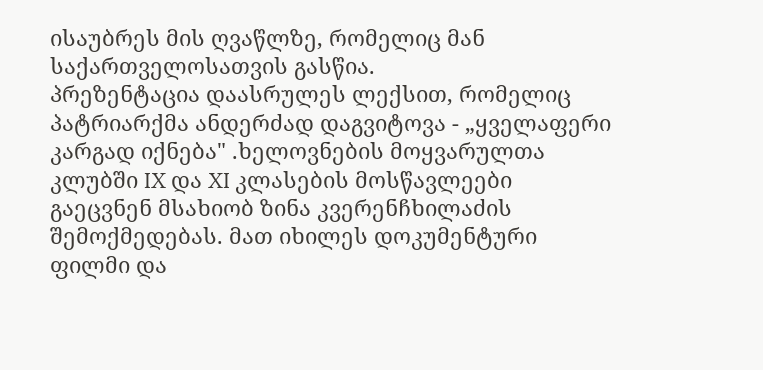ისაუბრეს მის ღვაწლზე, რომელიც მან საქართველოსათვის გასწია.
პრეზენტაცია დაასრულეს ლექსით, რომელიც პატრიარქმა ანდერძად დაგვიტოვა - „ყველაფერი კარგად იქნება" .ხელოვნების მოყვარულთა კლუბში IX და XI კლასების მოსწავლეები გაეცვნენ მსახიობ ზინა კვერენჩხილაძის შემოქმედებას. მათ იხილეს დოკუმენტური ფილმი და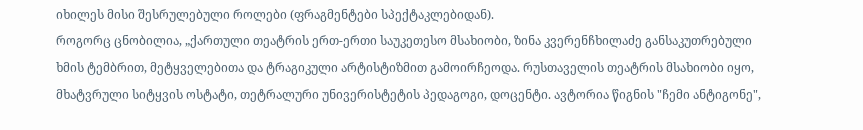იხილეს მისი შესრულებული როლები (ფრაგმენტები სპექტაკლებიდან).
როგორც ცნობილია, „ქართული თეატრის ერთ-ერთი საუკეთესო მსახიობი, ზინა კვერენჩხილაძე განსაკუთრებული ხმის ტემბრით, მეტყველებითა და ტრაგიკული არტისტიზმით გამოირჩეოდა. რუსთაველის თეატრის მსახიობი იყო, მხატვრული სიტყვის ოსტატი, თეტრალური უნივერისტეტის პედაგოგი, დოცენტი. ავტორია წიგნის "ჩემი ანტიგონე",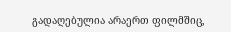გადაღებულია არაერთ ფილმშიც,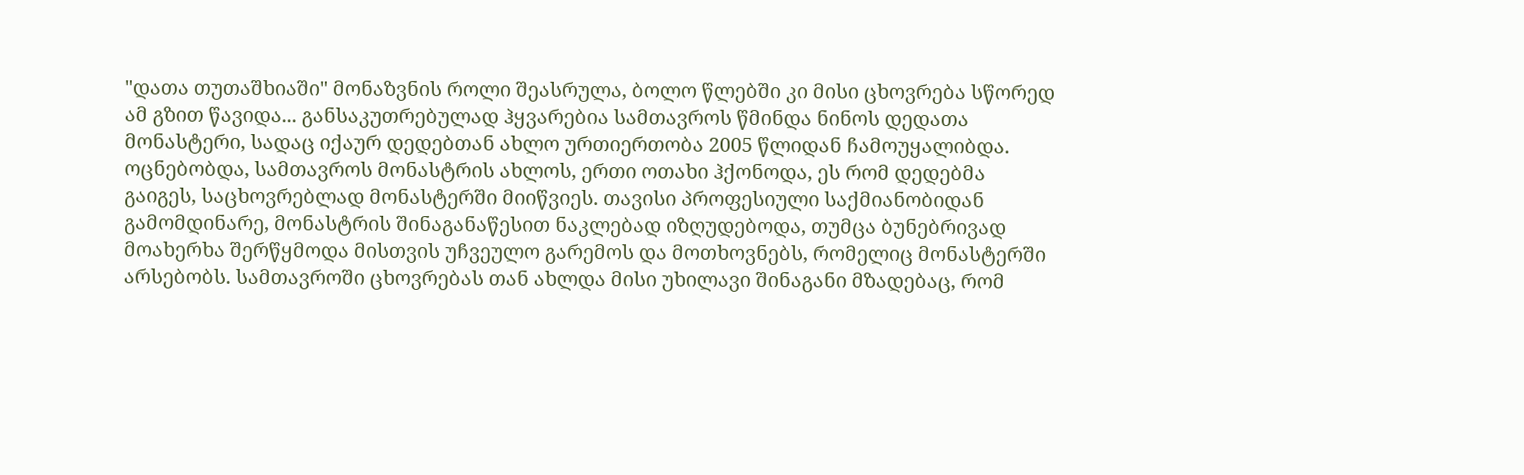"დათა თუთაშხიაში" მონაზვნის როლი შეასრულა, ბოლო წლებში კი მისი ცხოვრება სწორედ ამ გზით წავიდა... განსაკუთრებულად ჰყვარებია სამთავროს წმინდა ნინოს დედათა მონასტერი, სადაც იქაურ დედებთან ახლო ურთიერთობა 2005 წლიდან ჩამოუყალიბდა. ოცნებობდა, სამთავროს მონასტრის ახლოს, ერთი ოთახი ჰქონოდა, ეს რომ დედებმა გაიგეს, საცხოვრებლად მონასტერში მიიწვიეს. თავისი პროფესიული საქმიანობიდან გამომდინარე, მონასტრის შინაგანაწესით ნაკლებად იზღუდებოდა, თუმცა ბუნებრივად მოახერხა შერწყმოდა მისთვის უჩვეულო გარემოს და მოთხოვნებს, რომელიც მონასტერში არსებობს. სამთავროში ცხოვრებას თან ახლდა მისი უხილავი შინაგანი მზადებაც, რომ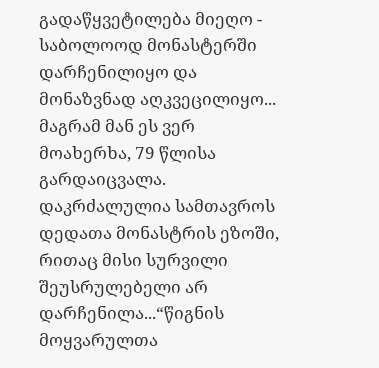გადაწყვეტილება მიეღო - საბოლოოდ მონასტერში დარჩენილიყო და მონაზვნად აღკვეცილიყო... მაგრამ მან ეს ვერ მოახერხა, 79 წლისა გარდაიცვალა. დაკრძალულია სამთავროს დედათა მონასტრის ეზოში, რითაც მისი სურვილი შეუსრულებელი არ დარჩენილა...“წიგნის მოყვარულთა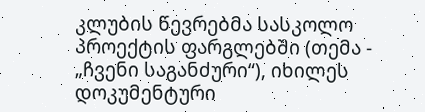კლუბის წევრებმა სასკოლო პროექტის ფარგლებში (თემა - „ჩვენი საგანძური“), იხილეს დოკუმენტური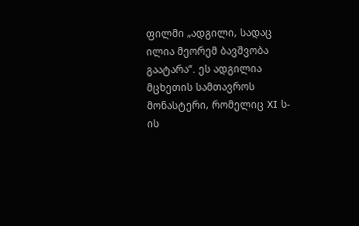ფილმი „ადგილი, სადაც ილია მეორემ ბავშვობა გაატარა“. ეს ადგილია მცხეთის სამთავროს მონასტერი, რომელიც XI ს-ის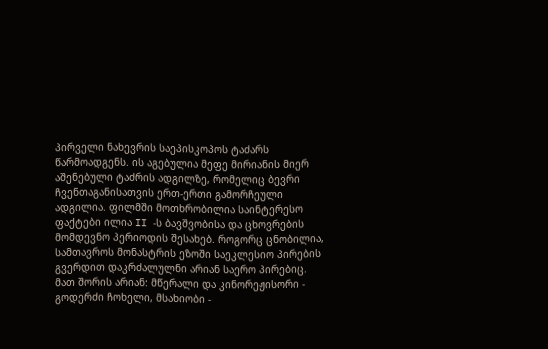პირველი ნახევრის საეპისკოპოს ტაძარს წარმოადგენს. ის აგებულია მეფე მირიანის მიერ აშენებული ტაძრის ადგილზე, რომელიც ბევრი ჩვენთაგანისათვის ერთ-ერთი გამორჩეული ადგილია. ფილმში მოთხრობილია საინტერესო ფაქტები ილია II -ს ბავშვობისა და ცხოვრების მომდევნო პერიოდის შესახებ. როგორც ცნობილია, სამთავროს მონასტრის ეზოში საეკლესიო პირების გვერდით დაკრძალულნი არიან საერო პირებიც. მათ შორის არიან: მწერალი და კინორეჟისორი - გოდერძი ჩოხელი, მსახიობი -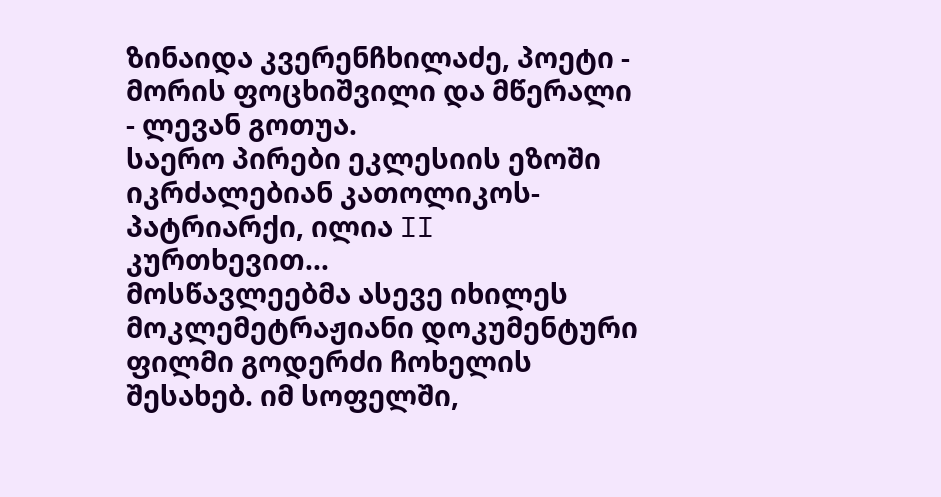ზინაიდა კვერენჩხილაძე, პოეტი - მორის ფოცხიშვილი და მწერალი - ლევან გოთუა.
საერო პირები ეკლესიის ეზოში იკრძალებიან კათოლიკოს-პატრიარქი, ილია II კურთხევით...
მოსწავლეებმა ასევე იხილეს მოკლემეტრაჟიანი დოკუმენტური ფილმი გოდერძი ჩოხელის შესახებ. იმ სოფელში,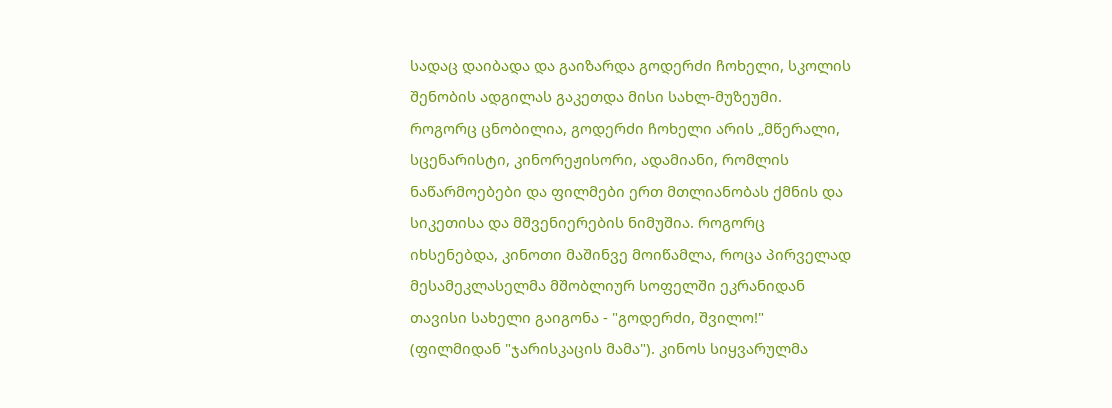სადაც დაიბადა და გაიზარდა გოდერძი ჩოხელი, სკოლის შენობის ადგილას გაკეთდა მისი სახლ-მუზეუმი.
როგორც ცნობილია, გოდერძი ჩოხელი არის „მწერალი, სცენარისტი, კინორეჟისორი, ადამიანი, რომლის ნაწარმოებები და ფილმები ერთ მთლიანობას ქმნის და სიკეთისა და მშვენიერების ნიმუშია. როგორც იხსენებდა, კინოთი მაშინვე მოიწამლა, როცა პირველად მესამეკლასელმა მშობლიურ სოფელში ეკრანიდან თავისი სახელი გაიგონა - "გოდერძი, შვილო!" (ფილმიდან "ჯარისკაცის მამა"). კინოს სიყვარულმა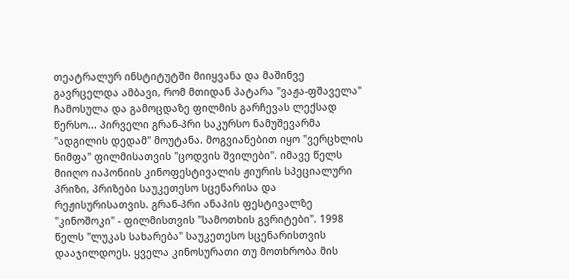თეატრალურ ინსტიტუტში მიიყვანა და მაშინვე გავრცელდა ამბავი, რომ მთიდან პატარა "ვაჟა-ფშაველა" ჩამოსულა და გამოცდაზე ფილმის გარჩევას ლექსად წერსო... პირველი გრან-პრი საკურსო ნამუშევარმა "ადგილის დედამ" მოუტანა. მოგვიანებით იყო "ვერცხლის ნიმფა" ფილმისათვის "ცოდვის შვილები". იმავე წელს მიიღო იაპონიის კინოფესტივალის ჟიურის სპეციალური პრიზი, პრიზები საუკეთესო სცენარისა და რეჟისურისათვის. გრან-პრი ანაპის ფესტივალზე "კინოშოკი" - ფილმისთვის "სამოთხის გვრიტები". 1998 წელს "ლუკას სახარება" საუკეთესო სცენარისთვის დააჯილდოეს. ყველა კინოსურათი თუ მოთხრობა მის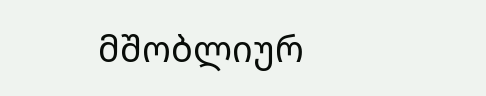მშობლიურ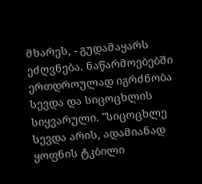მხარეს, - გუდამაყარს ეძღვნება. ნაწარმოებებში ერთდროულად იგრძნობა სევდა და სიცოცხლის სიყვარული. "სიცოცხლე სევდა არის, ადამიანად ყოფნის ტკბილი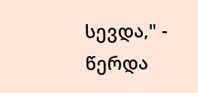სევდა," - წერდა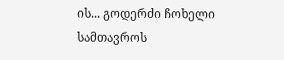ის... გოდერძი ჩოხელი სამთავროს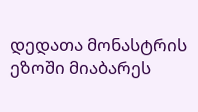დედათა მონასტრის ეზოში მიაბარეს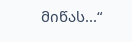მიწას...“